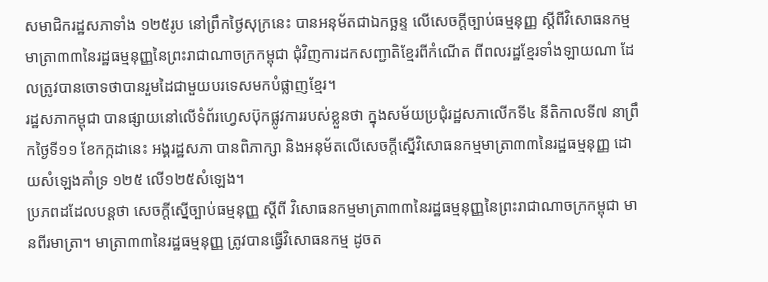សមាជិករដ្ឋសភាទាំង ១២៥រូប នៅព្រឹកថ្ងៃសុក្រនេះ បានអនុម័តជាឯកច្ឆន្ទ លើសេចក្តីច្បាប់ធម្មនុញ្ញ ស្តីពីវិសោធនកម្មមាត្រា៣៣នៃរដ្ឋធម្មនុញ្ញនៃព្រះរាជាណាចក្រកម្ពុជា ជុំវិញការដកសញ្ជាតិខ្មែរពីកំណើត ពីពលរដ្ឋខ្មែរទាំងឡាយណា ដែលត្រូវបានចោទថាបានរួមដៃជាមួយបរទេសមកបំផ្លាញខ្មែរ។
រដ្ឋសភាកម្ពុជា បានផ្សាយនៅលើទំព័រហ្វេសប៊ុកផ្លូវការរបស់ខ្លួនថា ក្នុងសម័យប្រជុំរដ្ឋសភាលើកទី៤ នីតិកាលទី៧ នាព្រឹកថ្ងៃទី១១ ខែកក្កដានេះ អង្គរដ្ឋសភា បានពិភាក្សា និងអនុម័តលើសេចក្តីស្នើវិសោធនកម្មមាត្រា៣៣នៃរដ្ឋធម្មនុញ្ញ ដោយសំឡេងគាំទ្រ ១២៥ លើ១២៥សំឡេង។
ប្រភពដដែលបន្តថា សេចក្តីស្នើច្បាប់ធម្មនុញ្ញ ស្តីពី វិសោធនកម្មមាត្រា៣៣នៃរដ្ឋធម្មនុញ្ញនៃព្រះរាជាណាចក្រកម្ពុជា មានពីរមាត្រា។ មាត្រា៣៣នៃរដ្ឋធម្មនុញ្ញ ត្រូវបានធ្វើវិសោធនកម្ម ដូចត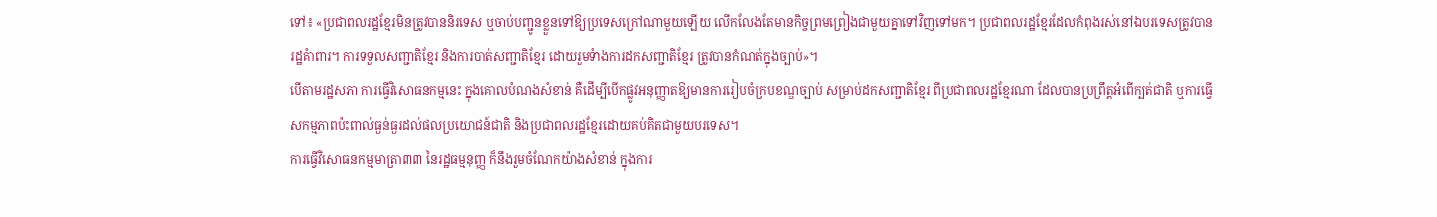ទៅ៖ «ប្រជាពលរដ្ឋខ្មែរមិនត្រូវបាននិរទេស ឬចាប់បញ្ជូនខ្លួនទៅឱ្យប្រទេសក្រៅណាមួយឡើយ លើកលែងតែមានកិច្ចព្រមព្រៀងជាមួយគ្នាទៅវិញទៅមក។ ប្រជាពលរដ្ឋខ្មែរដែលកំពុងរស់នៅឯបរទេសត្រូវបានរដ្ឋគំាពារ។ ការទទួលសញ្ជាតិខ្មែរ និងការបាត់សញ្ជាតិខ្មែរ ដោយរួមទំាងការដកសញ្ជាតិខ្មែរ ត្រូវបានកំណត់ក្នុងច្បាប់»។
បើតាមរដ្ឋសភា ការធ្វើវិសោធនកម្មនេះ ក្នុងគោលបំណងសំខាន់ គឺដើម្បីបើកផ្លូវអនុញ្ញាតឱ្យមានការរៀបចំក្របខណ្ឌច្បាប់ សម្រាប់ដកសញ្ជាតិខ្មែរ ពីប្រជាពលរដ្ឋខ្មែរណា ដែលបានប្រព្រឹត្តអំពើក្បត់ជាតិ ឬការធ្វើសកម្មភាពប៉ះពាល់ធ្ងន់ធ្ងរដល់ផលប្រយោជន៍ជាតិ និងប្រជាពលរដ្ឋខ្មែរដោយគប់គិតជាមួយបរទេស។
ការធ្វើវិសោធនកម្មមាត្រា៣៣ នៃរដ្ឋធម្មនុញ្ញ ក៏នឹងរួមចំណែកយ៉ាងសំខាន់ ក្នុងការ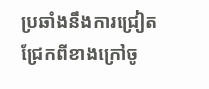ប្រឆាំងនឹងការជ្រៀតជ្រែកពីខាងក្រៅចូ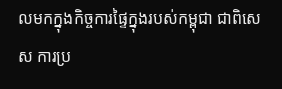លមកក្នុងកិច្ចការផ្ទៃក្នុងរបស់កម្ពុជា ជាពិសេស ការប្រ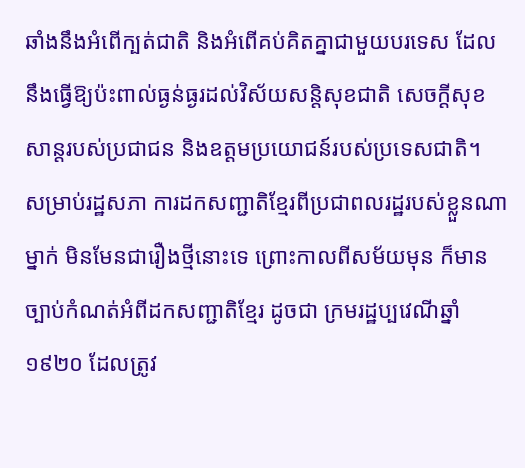ឆាំងនឹងអំពើក្បត់ជាតិ និងអំពើគប់គិតគ្នាជាមួយបរទេស ដែលនឹងធ្វើឱ្យប៉ះពាល់ធ្ងន់ធ្ងរដល់វិស័យសន្តិសុខជាតិ សេចក្ដីសុខសាន្តរបស់ប្រជាជន និងឧត្តមប្រយោជន៍របស់ប្រទេសជាតិ។
សម្រាប់រដ្ឋសភា ការដកសញ្ជាតិខ្មែរពីប្រជាពលរដ្ឋរបស់ខ្លួនណាម្នាក់ មិនមែនជារឿងថ្មីនោះទេ ព្រោះកាលពីសម័យមុន ក៏មានច្បាប់កំណត់អំពីដកសញ្ជាតិខ្មែរ ដូចជា ក្រមរដ្ឋប្បវេណីឆ្នាំ១៩២០ ដែលត្រូវ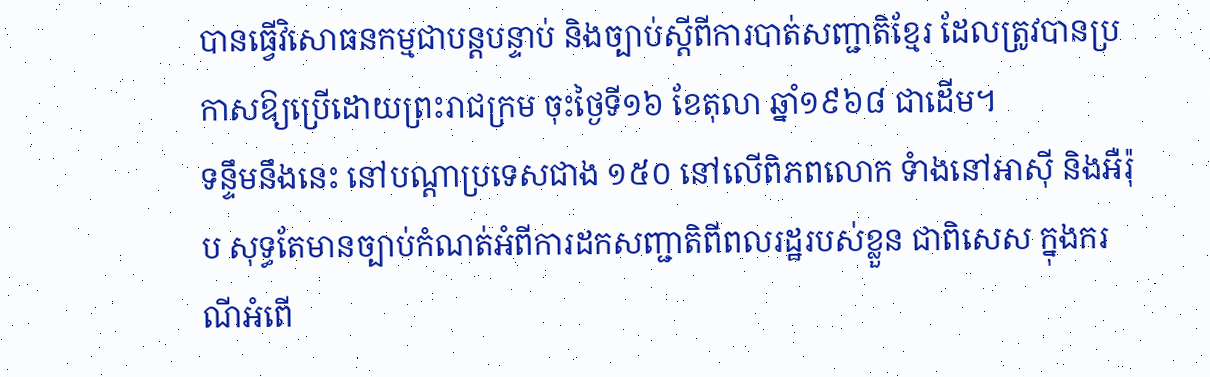បានធ្វើវិសោធនកម្មជាបន្តបន្ទាប់ និងច្បាប់ស្ដីពីការបាត់សញ្ជាតិខ្មែរ ដែលត្រូវបានប្រកាសឱ្យប្រើដោយព្រះរាជក្រម ចុះថ្ងៃទី១៦ ខែតុលា ឆ្នាំ១៩៦៨ ជាដើម។
ទន្ទឹមនឹងនេះ នៅបណ្ដាប្រទេសជាង ១៥០ នៅលើពិភពលោក ទំាងនៅអាស៊ី និងអឺរ៉ុប សុទ្ធតែមានច្បាប់កំណត់អំពីការដកសញ្ជាតិពីពលរដ្ឋរបស់ខ្លួន ជាពិសេស ក្នុងករណីអំពើ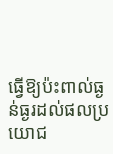ធ្វើឱ្យប៉ះពាល់ធ្ងន់ធ្ងរដល់ផលប្រយោជ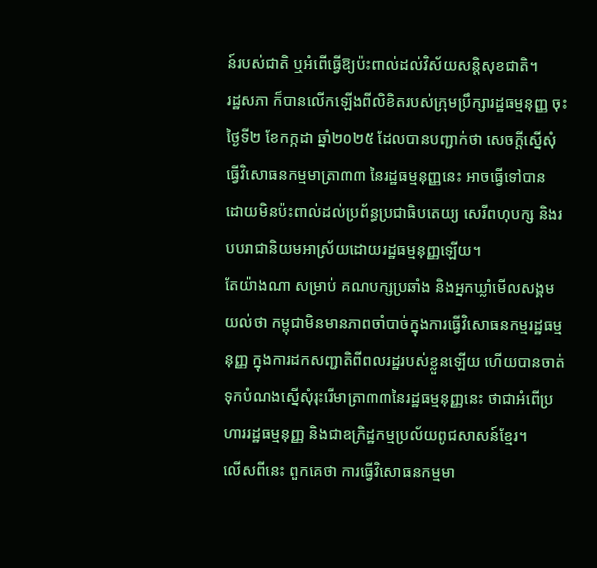ន៍របស់ជាតិ ឬអំពើធ្វើឱ្យប៉ះពាល់ដល់វិស័យសន្តិសុខជាតិ។
រដ្ឋសភា ក៏បានលើកឡើងពីលិខិតរបស់ក្រុមប្រឹក្សារដ្ឋធម្មនុញ្ញ ចុះថ្ងៃទី២ ខែកក្កដា ឆ្នាំ២០២៥ ដែលបានបញ្ជាក់ថា សេចក្ដីស្នើសុំធ្វើវិសោធនកម្មមាត្រា៣៣ នៃរដ្ឋធម្មនុញ្ញនេះ អាចធ្វើទៅបាន ដោយមិនប៉ះពាល់ដល់ប្រព័ន្ធប្រជាធិបតេយ្យ សេរីពហុបក្ស និងរបបរាជានិយមអាស្រ័យដោយរដ្ឋធម្មនុញ្ញឡើយ។
តែយ៉ាងណា សម្រាប់ គណបក្សប្រឆាំង និងអ្នកឃ្លាំមើលសង្គម យល់ថា កម្ពុជាមិនមានភាពចាំបាច់ក្នុងការធ្វើវិសោធនកម្មរដ្ឋធម្មនុញ្ញ ក្នុងការដកសញ្ជាតិពីពលរដ្ឋរបស់ខ្លួនឡើយ ហើយបានចាត់ទុកបំណងស្នើសុំរុះរើមាត្រា៣៣នៃរដ្ឋធម្មនុញ្ញនេះ ថាជាអំពើប្រហាររដ្ឋធម្មនុញ្ញ និងជាឧក្រិដ្ឋកម្មប្រល័យពូជសាសន៍ខ្មែរ។
លើសពីនេះ ពួកគេថា ការធ្វើវិសោធនកម្មមា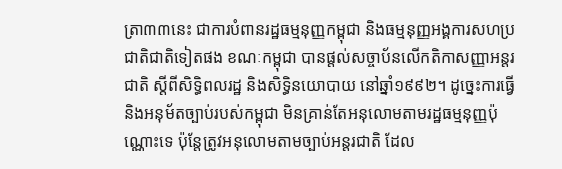ត្រា៣៣នេះ ជាការបំពានរដ្ឋធម្មនុញ្ញកម្ពុជា និងធម្មនុញ្ញអង្គការសហប្រជាតិជាតិទៀតផង ខណៈកម្ពុជា បានផ្តល់សច្ចាប័នលើកតិកាសញ្ញាអន្តរជាតិ ស្តីពីសិទ្ធិពលរដ្ឋ និងសិទ្ធិនយោបាយ នៅឆ្នាំ១៩៩២។ ដូច្នេះការធ្វើ និងអនុម័តច្បាប់របស់កម្ពុជា មិនគ្រាន់តែអនុលោមតាមរដ្ឋធម្មនុញ្ញប៉ុណ្ណោះទេ ប៉ុន្តែត្រូវអនុលោមតាមច្បាប់អន្តរជាតិ ដែល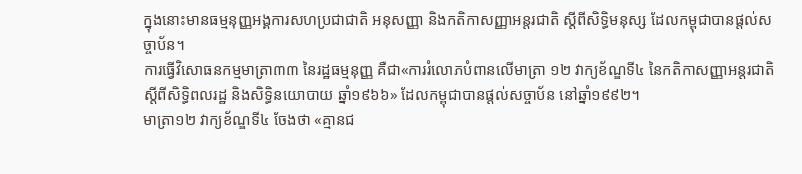ក្នុងនោះមានធម្មនុញ្ញអង្គការសហប្រជាជាតិ អនុសញ្ញា និងកតិកាសញ្ញាអន្តរជាតិ ស្តីពីសិទ្ធិមនុស្ស ដែលកម្ពុជាបានផ្តល់សច្ចាប័ន។
ការធ្វើវិសោធនកម្មមាត្រា៣៣ នៃរដ្ឋធម្មនុញ្ញ គឺជា«ការរំលោភបំពានលើមាត្រា ១២ វាក្យខ័ណ្ឌទី៤ នៃកតិកាសញ្ញាអន្តរជាតិ ស្តីពីសិទ្ធិពលរដ្ឋ និងសិទ្ធិនយោបាយ ឆ្នាំ១៩៦៦» ដែលកម្ពុជាបានផ្តល់សច្ចាប័ន នៅឆ្នាំ១៩៩២។
មាត្រា១២ វាក្យខ័ណ្ឌទី៤ ចែងថា «គ្មានជ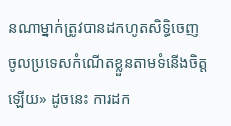នណាម្នាក់ត្រូវបានដកហូតសិទ្ធិចេញចូលប្រទេសកំណើតខ្លួនតាមទំនើងចិត្តឡើយ» ដូចនេះ ការដក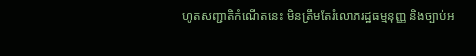ហូតសញ្ជាតិកំណើតនេះ មិនត្រឹមតែរំលោភរដ្ឋធម្មនុញ្ញ និងច្បាប់អ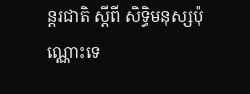ន្តរជាតិ ស្តីពី សិទ្ធិមនុស្សប៉ុណ្ណោះទេ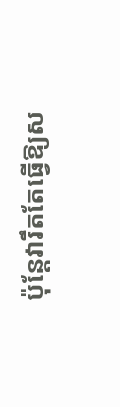ប៉ុន្តែវារឹតតែធ្វើឱ្យស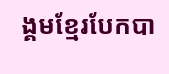ង្គមខ្មែរបែកបា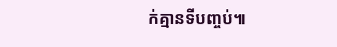ក់គ្មានទីបញ្ចប់៕